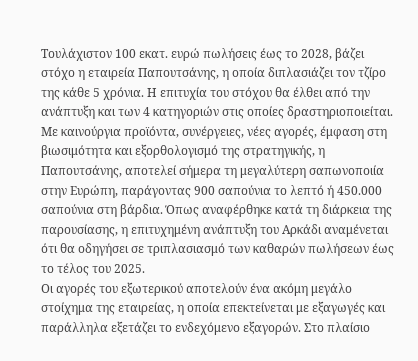Τουλάχιστον 100 εκατ. ευρώ πωλήσεις έως το 2028, βάζει στόχο η εταιρεία Παπουτσάνης, η οποία διπλασιάζει τον τζίρο της κάθε 5 χρόνια. Η επιτυχία του στόχου θα έλθει από την ανάπτυξη και των 4 κατηγοριών στις οποίες δραστηριοποιείται. Με καινούργια προϊόντα, συνέργειες, νέες αγορές, έμφαση στη βιωσιμότητα και εξορθολογισμό της στρατηγικής, η Παπουτσάνης, αποτελεί σήμερα τη μεγαλύτερη σαπωνοποιία στην Ευρώπη, παράγοντας 900 σαπούνια το λεπτό ή 450.000 σαπούνια στη βάρδια. Όπως αναφέρθηκε κατά τη διάρκεια της παρουσίασης, η επιτυχημένη ανάπτυξη του Αρκάδι αναμένεται ότι θα οδηγήσει σε τριπλασιασμό των καθαρών πωλήσεων έως το τέλος του 2025.
Οι αγορές του εξωτερικού αποτελούν ένα ακόμη μεγάλο στοίχημα της εταιρείας, η οποία επεκτείνεται με εξαγωγές και παράλληλα εξετάζει το ενδεχόμενο εξαγορών. Στο πλαίσιο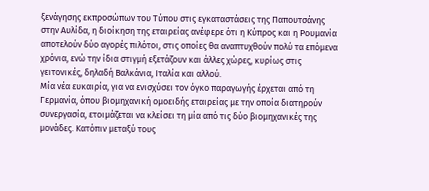ξενάγησης εκπροσώπων του Τύπου στις εγκαταστάσεις της Παπουτσάνης στην Αυλίδα, η διοίκηση της εταιρείας ανέφερε ότι η Κύπρος και η Ρουμανία αποτελούν δύο αγορές πιλότοι, στις οποίες θα αναπτυχθούν πολύ τα επόμενα χρόνια, ενώ την ίδια στιγμή εξετάζουν και άλλες χώρες, κυρίως στις γειτονικές, δηλαδή Βαλκάνια, Ιταλία και αλλού.
Μία νέα ευκαιρία, για να ενισχύσει τον όγκο παραγωγής έρχεται από τη Γερμανία, όπου βιομηχανική ομοειδής εταιρείας με την οποία διατηρούν συνεργασία, ετοιμάζεται να κλείσει τη μία από τις δύο βιομηχανικές της μονάδες. Κατόπιν μεταξύ τους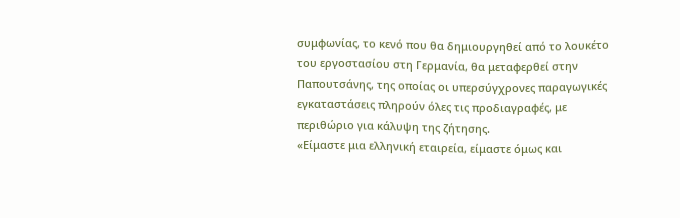συμφωνίας, το κενό που θα δημιουργηθεί από το λουκέτο του εργοστασίου στη Γερμανία, θα μεταφερθεί στην Παπουτσάνης, της οποίας οι υπερσύγχρονες παραγωγικές εγκαταστάσεις πληρούν όλες τις προδιαγραφές, με περιθώριο για κάλυψη της ζήτησης.
«Είμαστε μια ελληνική εταιρεία, είμαστε όμως και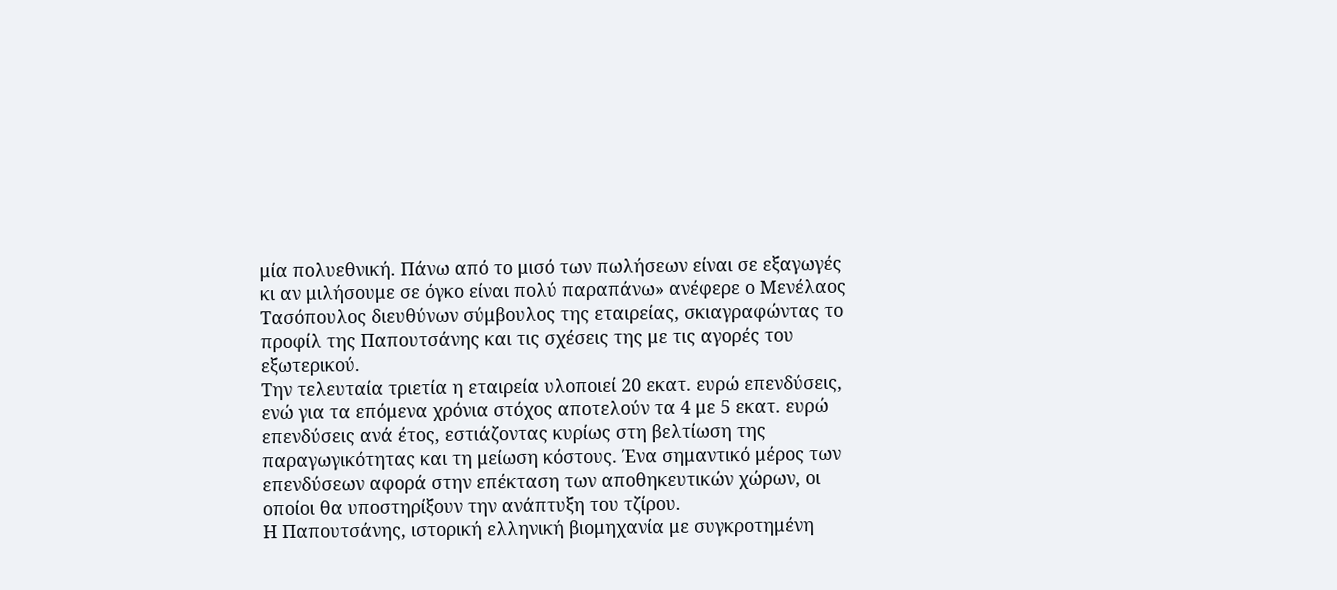μία πολυεθνική. Πάνω από το μισό των πωλήσεων είναι σε εξαγωγές κι αν μιλήσουμε σε όγκο είναι πολύ παραπάνω» ανέφερε ο Μενέλαος Τασόπουλος διευθύνων σύμβουλος της εταιρείας, σκιαγραφώντας το προφίλ της Παπουτσάνης και τις σχέσεις της με τις αγορές του εξωτερικού.
Την τελευταία τριετία η εταιρεία υλοποιεί 20 εκατ. ευρώ επενδύσεις, ενώ για τα επόμενα χρόνια στόχος αποτελούν τα 4 με 5 εκατ. ευρώ επενδύσεις ανά έτος, εστιάζοντας κυρίως στη βελτίωση της παραγωγικότητας και τη μείωση κόστους. Ένα σημαντικό μέρος των επενδύσεων αφορά στην επέκταση των αποθηκευτικών χώρων, οι οποίοι θα υποστηρίξουν την ανάπτυξη του τζίρου.
Η Παπουτσάνης, ιστορική ελληνική βιομηχανία με συγκροτημένη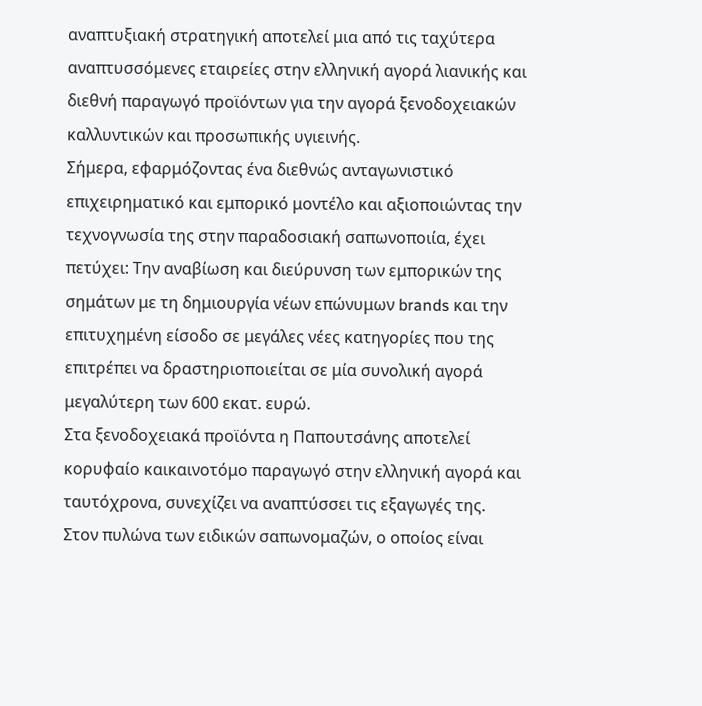αναπτυξιακή στρατηγική αποτελεί μια από τις ταχύτερα αναπτυσσόμενες εταιρείες στην ελληνική αγορά λιανικής και διεθνή παραγωγό προϊόντων για την αγορά ξενοδοχειακών καλλυντικών και προσωπικής υγιεινής.
Σήμερα, εφαρμόζοντας ένα διεθνώς ανταγωνιστικό επιχειρηματικό και εμπορικό μοντέλο και αξιοποιώντας την τεχνογνωσία της στην παραδοσιακή σαπωνοποιία, έχει πετύχει: Την αναβίωση και διεύρυνση των εμπορικών της σημάτων με τη δημιουργία νέων επώνυμων brands και την επιτυχημένη είσοδο σε μεγάλες νέες κατηγορίες που της επιτρέπει να δραστηριοποιείται σε μία συνολική αγορά μεγαλύτερη των 600 εκατ. ευρώ.
Στα ξενοδοχειακά προϊόντα η Παπουτσάνης αποτελεί κορυφαίο καικαινοτόμο παραγωγό στην ελληνική αγορά και ταυτόχρονα, συνεχίζει να αναπτύσσει τις εξαγωγές της.
Στον πυλώνα των ειδικών σαπωνομαζών, ο οποίος είναι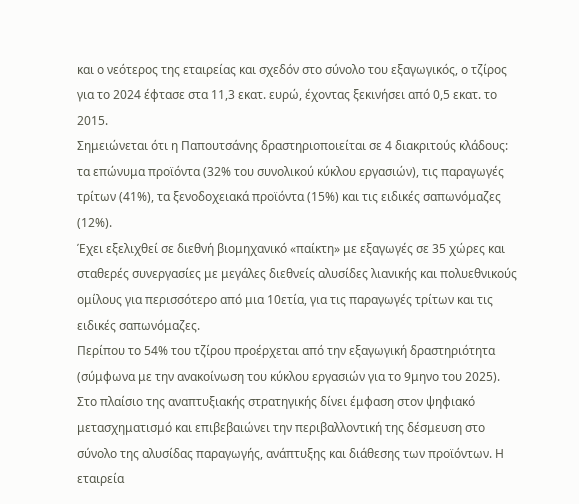και ο νεότερος της εταιρείας και σχεδόν στο σύνολο του εξαγωγικός, ο τζίρος για το 2024 έφτασε στα 11,3 εκατ. ευρώ, έχοντας ξεκινήσει από 0,5 εκατ. το 2015.
Σημειώνεται ότι η Παπουτσάνης δραστηριοποιείται σε 4 διακριτούς κλάδους: τα επώνυμα προϊόντα (32% του συνολικού κύκλου εργασιών), τις παραγωγές τρίτων (41%), τα ξενοδοχειακά προϊόντα (15%) και τις ειδικές σαπωνόμαζες (12%).
Έχει εξελιχθεί σε διεθνή βιομηχανικό «παίκτη» με εξαγωγές σε 35 χώρες και σταθερές συνεργασίες με μεγάλες διεθνείς αλυσίδες λιανικής και πολυεθνικούς ομίλους για περισσότερο από μια 10ετία, για τις παραγωγές τρίτων και τις ειδικές σαπωνόμαζες.
Περίπου το 54% του τζίρου προέρχεται από την εξαγωγική δραστηριότητα (σύμφωνα με την ανακοίνωση του κύκλου εργασιών για το 9μηνο του 2025).
Στο πλαίσιο της αναπτυξιακής στρατηγικής δίνει έμφαση στον ψηφιακό μετασχηματισμό και επιβεβαιώνει την περιβαλλοντική της δέσμευση στο σύνολο της αλυσίδας παραγωγής, ανάπτυξης και διάθεσης των προϊόντων. Η εταιρεία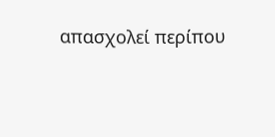απασχολεί περίπου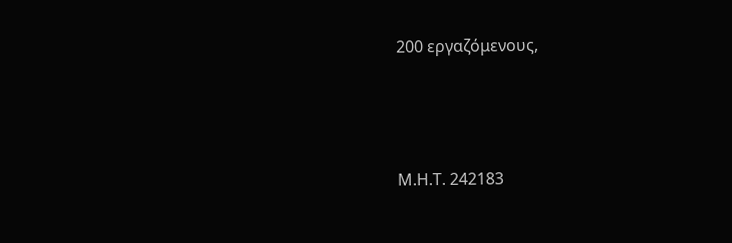200 εργαζόμενους,





Μ.Η.Τ. 242183